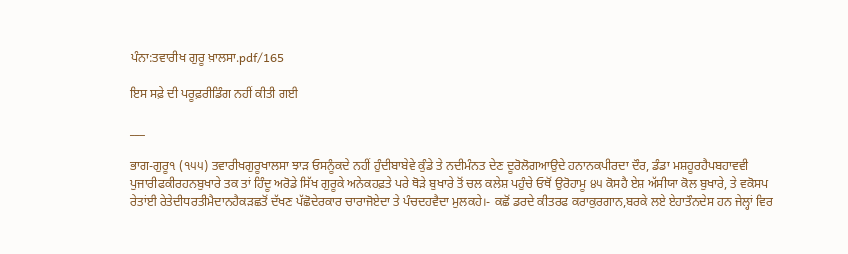ਪੰਨਾ:ਤਵਾਰੀਖ ਗੁਰੂ ਖ਼ਾਲਸਾ.pdf/165

ਇਸ ਸਫ਼ੇ ਦੀ ਪਰੂਫ਼ਰੀਡਿੰਗ ਨਹੀਂ ਕੀਤੀ ਗਈ

___

ਭਾਗ-ਗੁਰੂ੧ (੧੫੫) ਤਵਾਰੀਖਗੁਰੂਖਾਲਸਾ ਝਾੜ ਓਸਨੂੰਕਦੇ ਨਹੀਂ ਹੁੰਦੀਬਾਬੇਵੇ ਕੁੰਡੇ ਤੇ ਨਦੀਮੰਨਤ ਦੇਣ ਦੂਰੋਲੋਗਆਉਦੇ ਹਨਾਨਕਪੀਰਦਾ ਦੌਰ, ਡੰਡਾ ਮਸ਼ਹੂਰਹੈਪਬਹਾਵਵੀ ਪੁਜਾਰੀਫਕੀਰਹਨਬੁਖਾਰੇ ਤਕ ਤਾਂ ਹਿੰਦੂ ਅਰੋਡੇ ਸਿੱਖ ਗੁਰੂਕੇ ਅਨੇਕਹਫ਼ਤੇ ਪਰੇ ਥੋੜੇ ਬੁਖਾਰੇ ਤੋਂ ਚਲ ਕਲੇਸ਼ ਪਹੁੰਚੇ ਓਥੋਂ ਉਰੋਹਾਮੂ ੪੫ ਕੋਸਹੈ ਏਸ਼ ਅੱਸੀਯਾ ਕੋਲ ਬੁਖਾਰੇ, ਤੇ ਵਕੋਸਪ ਰੇਤਾਂਈ ਰੇਤੇਦੀਧਰਤੀਮੈਦਾਨਹੈਕੜਛਤੋਂ ਦੱਖਣ ਪੱਛੋਦੇਰਕਾਰ ਚਾਰਾਜੋਏਦਾ ਤੇ ਪੰਚਦਹਵੈਦਾ ਮੁਲਕਹੇ।- ਕਛੋਂ ਡਰਦੇ ਕੀਤਰਫ ਕਰਾਕੁਰਗਾਨ,ਬਰਕੇ ਲਏ ਏਹਾਤੌਨਦੇਸ ਹਨ ਜੇਲ੍ਹਾਂ ਵਿਰ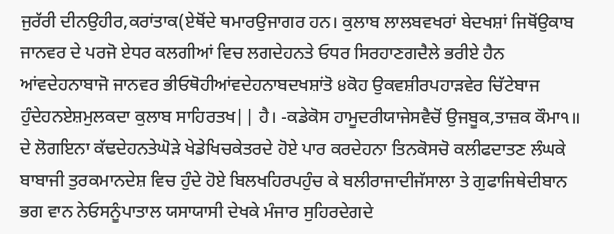ਜੁਰੱਰੀ ਦੀਨਉਹੀਰ,ਕਰਾਂਤਾਕ(ਏਥੋਂਦੇ ਥਮਾਰਉਜਾਗਰ ਹਨ। ਕੁਲਾਬ ਲਾਲਬਵਖਰਾਂ ਬੇਦਖਸ਼ਾਂ ਜਿਥੋਂਉਕਾਬ ਜਾਨਵਰ ਦੇ ਪਰਜੋ ਏਧਰ ਕਲਗੀਆਂ ਵਿਚ ਲਗਦੇਹਨਤੇ ਓਧਰ ਸਿਰਹਾਣਗਦੈਲੇ ਭਰੀਏ ਹੈਨ ਆਂਵਦੇਹਨਾਬਾਜੋ ਜਾਨਵਰ ਭੀਓਥੋਹੀਆਂਵਦੇਹਨਾਬਦਖਸ਼ਾਂਤੋ ੪ਕੋਹ ਉਕਵਸ਼ੀਰਪਹਾੜਵੇਰ ਚਿੱਟੇਬਾਜ ਹੁੰਦੇਹਨਏਸ਼ਮੁਲਕਦਾ ਕੁਲਾਬ ਸਾਹਿਰਤਖ|| ਹੈ। -ਕਡੇਕੋਸ ਹਾਮੂਦਰੀਯਾਜੇਸਵੈਚੋਂ ਉਜਬੂਕ,ਤਾਜ਼ਕ ਕੌਮਾ੧॥ ਦੇ ਲੋਗਇਨਾ ਕੱਢਦੇਹਨਤੇਘੋੜੇ ਖੇਡੇਖਿਚਕੇਤਰਦੇ ਹੋਏ ਪਾਰ ਕਰਦੇਹਨਾ ਤਿਨਕੋਸਚੋ ਕਲੀਫਦਾਤਣ ਲੰਘਕੇ ਬਾਬਾਜੀ ਤੁਰਕਮਾਨਦੇਸ਼ ਵਿਚ ਹੁੰਦੇ ਹੋਏ ਬਿਲਖਹਿਰਪਹੁੰਚ ਕੇ ਬਲੀਰਾਜਾਦੀਜੱਸਾਲਾ ਤੇ ਗੁਫਾਜਿਥੇਦੀਬਾਨ ਭਗ ਵਾਨ ਨੇਓਸਨੂੰਪਾਤਾਲ ਯਸਾਯਾਸੀ ਦੇਖਕੇ ਮੰਜਾਰ ਸੁਹਿਰਦੇਗਦੇ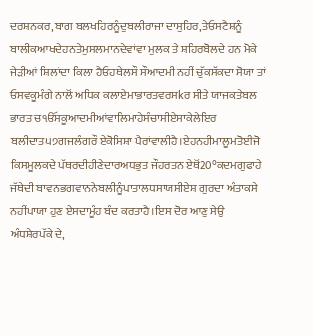ਦਰਸ਼ਨਕਰ,ਬਾਗ ਬਲਖਹਿਰਨੂੰਦੁਬਲੀਰਾਜਾ ਦਾਸੁਹਿਰ,ਤੇਓਸਟੈਸ਼ਨੂੰ ਬਾਲੀਕਆਖਦੇਹਨਤੇਮੁਸਲਮਾਨਦੇਵਾਂਵਾ ਮੁਲਕ ਤੇ ਸ਼ਹਿਰਬੋਲਦੇ ਹਨ ਮੋਕੇ ਜੇੜੀਆਂ ਸ਼ਿਲਾਂਦਾ ਕਿਲਾ ਹੈਓਹਥੇਲਸੌ ਸੌਆਦਮੀ ਨਹੀਂ ਚੁੱਕਸੱਕਦਾ ਸੋਯਾ ਤਾਂ ਓਸਵਕੂਮੰਗੇ ਨਾਲੋਂ ਅਧਿਕ ਕਲਾਏਮਾਭਾਰਤਵਰਸkਰ ਸੀਤੇ ਯਾਜਕਤੇਬਲ ਭਾਰਤ ਚੴਸਕੂਆਦਮੀਆਂਵਾਲਿਮਾਹੇਸੰਚਾਸੀਏਸਾਕੇਲੇਇਰ ਬਲੀਦਾਤ੫੭ਗਜਲੰਗਰੌ ਏਕੋਸਿਸ਼ਾ ਪੈਰਾਂਵਾਲੀਹੈ।ਏਹਨਹੀਮਾਲੂਮਤੋਈਜੋ ਕਿਸਮੂਲਕਦੇ ਪੱਥਰਦੀਹੀਣੇਦਾਰਅਧਭੁਤ ਜੌਹਰਤਨ ਏਥੋਂ20°ਕਦਮਗੁਫਾਹੇ ਜੱਥੇਦੀ ਬਾਵਨਭਗਵਾਨਨੇਬਲੀਨੂੰਪਾਤਾਲਧਸਾਯਸੀਏਸ਼ ਗੁਰਦਾ ਅੰਤਾਕਸੇ ਨਹੀਂਪਾਯਾ ਹੁਣ ਏਸਦਾਮੂੰਹ ਬੰਦ ਕਰਤਾਹੈ।ਇਸ ਦੋਰ ਆਣੁ ਸੇਉ ਅੰਧਸ਼ੇਰਪੱਕੇ ਦੇ,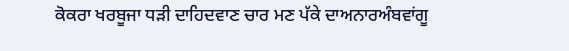ਕੋਕਰਾ ਖਰਬੂਜਾ ਧੜੀ ਦਾਹਿਦਵਾਣ ਚਾਰ ਮਣ ਪੱਕੇ ਦਾਅਨਾਰਅੰਬਵਾਂਗੂ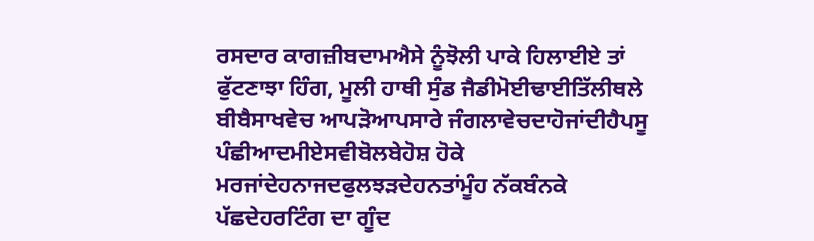ਰਸਦਾਰ ਕਾਗਜ਼ੀਬਦਾਮਐਸੇ ਨੂੰਝੋਲੀ ਪਾਕੇ ਹਿਲਾਈਏ ਤਾਂ ਫੁੱਟਣਾਝਾ ਹਿੰਗ, ਮੂਲੀ ਹਾਥੀ ਸੁੰਡ ਜੈਡੀਮੋਈਢਾਈਤਿੱਲੀਥਲੇ ਬੀਬੈਸਾਖਵੇਚ ਆਪੜੋਆਪਸਾਰੇ ਜੰਗਲਾਵੇਚਦਾਹੋਜਾਂਦੀਹੈਪਸੂ ਪੰਛੀਆਦਮੀਏਸਵੀਬੋਲਬੇਹੋਸ਼ ਹੋਕੇ ਮਰਜਾਂਦੇਹਨਾਜਦਫੁਲਝੜਦੇਹਨਤਾਂਮੂੰਹ ਨੱਕਬੰਨਕੇ ਪੱਛਦੇਹਰਟਿੰਗ ਦਾ ਗੂੰਦ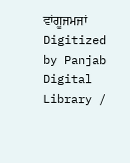ਵਾਂਗੂਜਮਜਾਂ Digitized by Panjab Digital Library /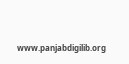www.panjabdigilib.org